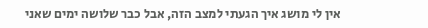אין לי מושג איך הגעתי למצב הזה, אבל כבר שלושה ימים שאני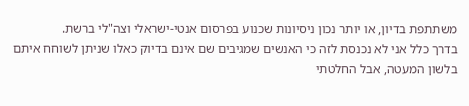משתתפת בדיון, או יותר נכון ניסיונות שכנוע בפרסום אנטי-ישראלי וצה"לי ברשת.
בדרך כלל אני לא נכנסת לזה כי האנשים שמגיבים שם אינם בדיוק כאלו שניתן לשוחח איתם בלשון המעטה, אבל החלטתי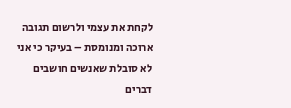לקחת את עצמי ולרשום תגובה ארוכה ומנומסת – בעיקר כי אני לא סובלת שאנשים חושבים דברים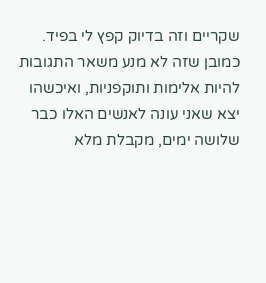שקריים וזה בדיוק קפץ לי בפיד.
כמובן שזה לא מנע משאר התגובות להיות אלימות ותוקפניות, ואיכשהו יצא שאני עונה לאנשים האלו כבר שלושה ימים, מקבלת מלא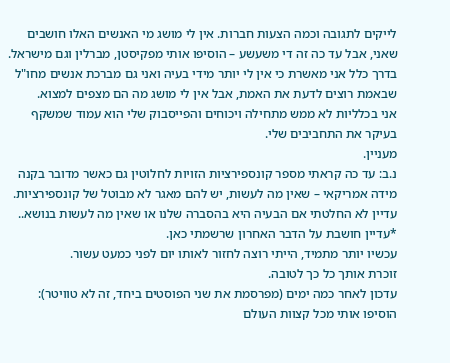לייקים לתגובה וכמה הצעות חברות. אין לי מושג מי האנשים האלו חושבים שאני, אבל עד כה זה די משעשע – הוסיפו אותי מפקיסטן, מברלין וגם מישראל. בדרך כלל אני מאשרת כי אין לי יותר מידי בעיה ואני גם מברכת אנשים מחו"ל שבאמת רוצים לדעת את האמת, אבל אין לי מושג מה הם מצפים למצוא.
אני בכלליות לא ממש מתחילה ויכוחים והפייסבוק שלי הוא עמוד שמשקף בעיקר את התחביבים שלי.
מעניין.
נ.ב: עד כה קראתי מספר קונספירציות הזויות לחלוטין גם כאשר מדובר בקנה מידה אמריקאי – שאין מה לעשות, יש להם מאגר לא מבוטל של קונספירציות.
עדיין לא החלטתי אם הבעיה היא בהסברה שלנו או שאין מה לעשות בנושא..
*עדיין חושבת על הדבר האחרון שרשמתי כאן.
עכשיו יותר מתמיד, הייתי רוצה לחזור לאותו יום לפני כמעט עשור.
זוכרת אותך כל כך לטובה.
עדכון לאחר כמה ימים (מפרסמת את שני הפוסטים ביחד, זה לא טוויטר):
הוסיפו אותי מכל קצוות העולם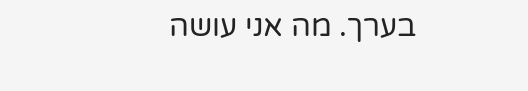בערך. מה אני עושה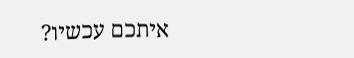איתכם עכשיו?